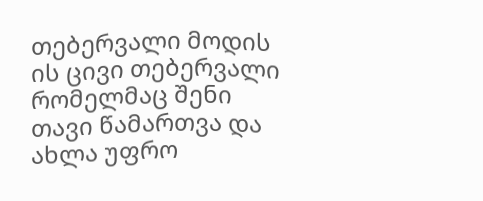თებერვალი მოდის ის ცივი თებერვალი რომელმაც შენი თავი წამართვა და ახლა უფრო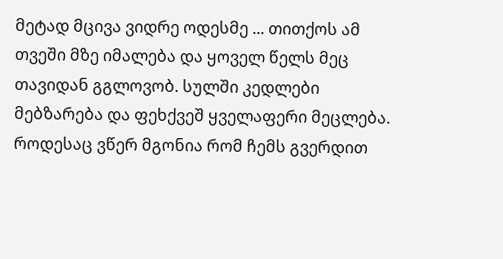მეტად მცივა ვიდრე ოდესმე ... თითქოს ამ თვეში მზე იმალება და ყოველ წელს მეც თავიდან გგლოვობ. სულში კედლები მებზარება და ფეხქვეშ ყველაფერი მეცლება. როდესაც ვწერ მგონია რომ ჩემს გვერდით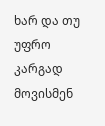ხარ და თუ უფრო კარგად მოვისმენ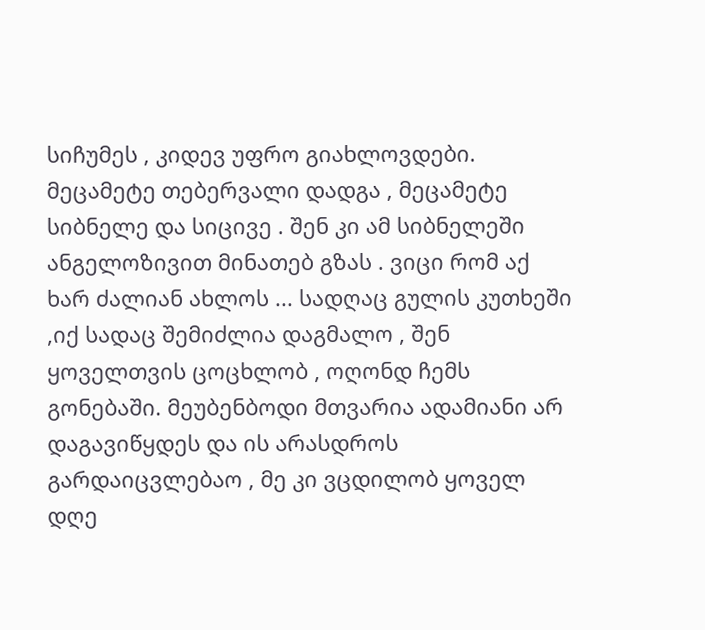სიჩუმეს , კიდევ უფრო გიახლოვდები. მეცამეტე თებერვალი დადგა , მეცამეტე სიბნელე და სიცივე . შენ კი ამ სიბნელეში ანგელოზივით მინათებ გზას . ვიცი რომ აქ ხარ ძალიან ახლოს ... სადღაც გულის კუთხეში ,იქ სადაც შემიძლია დაგმალო , შენ ყოველთვის ცოცხლობ , ოღონდ ჩემს გონებაში. მეუბენბოდი მთვარია ადამიანი არ დაგავიწყდეს და ის არასდროს გარდაიცვლებაო , მე კი ვცდილობ ყოველ დღე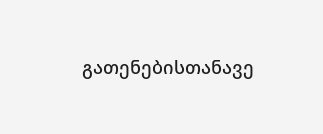გათენებისთანავე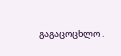გაგაცოცხლო .